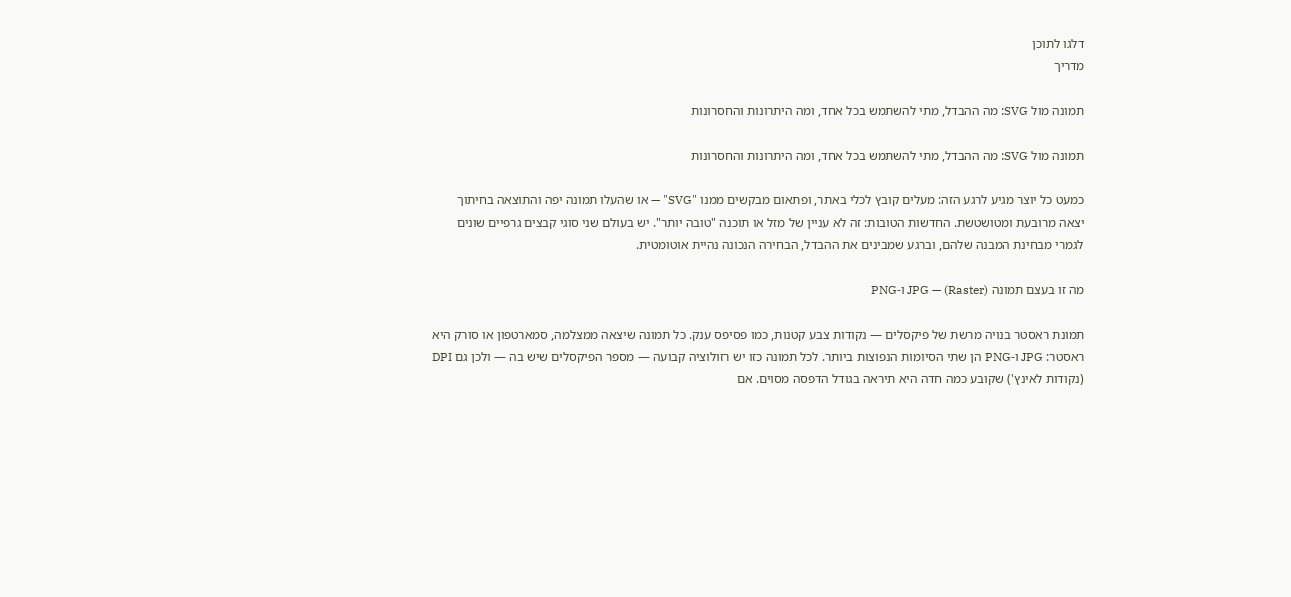דלגו לתוכן
מדריך

תמונה מול SVG: מה ההבדל, מתי להשתמש בכל אחד, ומה היתרונות והחסרונות

תמונה מול SVG: מה ההבדל, מתי להשתמש בכל אחד, ומה היתרונות והחסרונות

כמעט כל יוצר מגיע לרגע הזה: מעלים קובץ לכלי באתר, ופתאום מבקשים ממנו "SVG" — או שהעלו תמונה יפה והתוצאה בחיתוך יצאה מרובעת ומטושטשת. החדשות הטובות: זה לא עניין של מזל או תוכנה "טובה יותר". יש בעולם שני סוגי קבצים גרפיים שונים לגמרי מבחינת המבנה שלהם, וברגע שמבינים את ההבדל, הבחירה הנכונה נהיית אוטומטית.

מה זו בעצם תמונה (Raster) — JPG ו-PNG

תמונת ראסטר בנויה מרשת של פיקסלים — נקודות צבע קטנות, כמו פסיפס ענק. כל תמונה שיצאה ממצלמה, סמארטפון או סורק היא ראסטר: JPG ו-PNG הן שתי הסיומות הנפוצות ביותר. לכל תמונה כזו יש רזולוציה קבועה — מספר הפיקסלים שיש בה — ולכן גם DPI (נקודות לאינץ') שקובע כמה חדה היא תיראה בגודל הדפסה מסוים. אם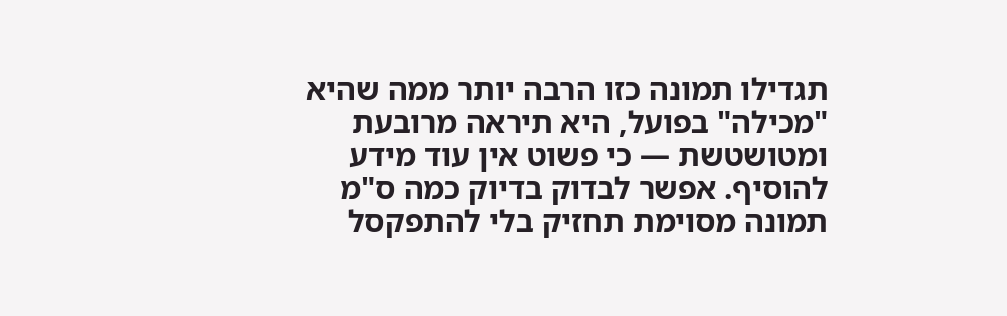תגדילו תמונה כזו הרבה יותר ממה שהיא "מכילה" בפועל, היא תיראה מרובעת ומטושטשת — כי פשוט אין עוד מידע להוסיף. אפשר לבדוק בדיוק כמה ס"מ תמונה מסוימת תחזיק בלי להתפקסל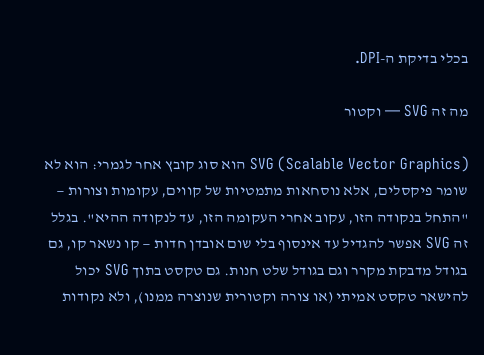בכלי בדיקת ה-DPI.

מה זה SVG — וקטור

SVG (Scalable Vector Graphics) הוא סוג קובץ אחר לגמרי: הוא לא שומר פיקסלים, אלא נוסחאות מתמטיות של קווים, עקומות וצורות — "התחל בנקודה הזו, עקוב אחרי העקומה הזו, עד לנקודה ההיא". בגלל זה SVG אפשר להגדיל עד אינסוף בלי שום אובדן חדות — קו נשאר קו, גם בגודל מדבקת מקרר וגם בגודל שלט חנות. גם טקסט בתוך SVG יכול להישאר טקסט אמיתי (או צורה וקטורית שנוצרה ממנו), ולא נקודות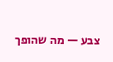צבע — מה שהופך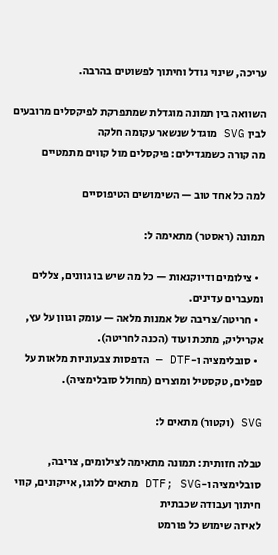עריכה, שינוי גודל וחיתוך לפשוטים בהרבה.

השוואה בין תמונה מוגדלת שמתפרקת לפיקסלים מרובעים לבין SVG מוגדל שנשאר עקומה חלקה
מה קורה כשמגדילים: פיקסלים מול קווים מתמטיים

למה כל אחד טוב — השימושים הטיפוסיים

תמונה (ראסטר) מתאימה ל:

  • צילומים ודיוקנאות — כל מה שיש בו גוונים, צללים ומעברים עדינים.
  • חריטה/צריבה של אמנות מלאה — עומק וגוון על עץ, אקריליק, מתכת ועוד (הכנה לחריטה).
  • סובלימציה ו-DTF — הדפסות צבעוניות מלאות על ספלים, טקסטיל ומוצרים (מחולל סובלימציה).

SVG (וקטור) מתאים ל:

טבלה חזותית: תמונה מתאימה לצילומים, צריבה, סובלימציה ו-DTF; SVG מתאים ללוגו, אייקונים, קווי חיתוך ועבודה שכבתית
לאיזה שימוש כל פורמט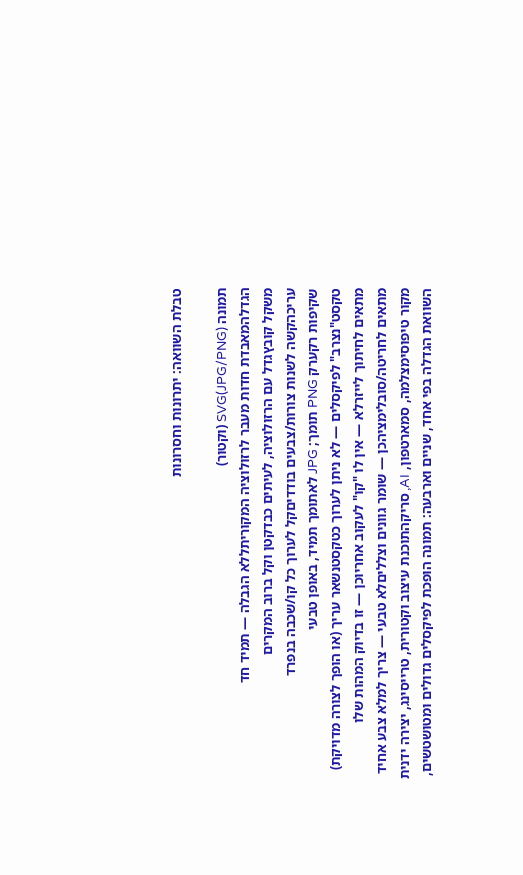טבלת השוואה: יתרונות וחסרונות

תמונה (JPG/PNG)SVG (וקטור)
הגדלהמאבדת חדות מעבר לרזולוציה המקוריתללא הגבלה — תמיד חד
משקל קובץגדל עם הרזולוציה, לעיתים כבדקטן וקל ברוב המקרים
עריכהקשה לשנות צורות/צבעים בודדיםקל לערוך כל קו/שכבה בנפרד
שקיפות רקערק PNG תומך; JPG לאתומך תמיד, באופן טבעי
טקסט"נצרב" לפיקסלים — לא ניתן לערוך כטקסטנשאר עריך (או הופך לצורה מדויקת)
מתאים לחיתוך לייזרלא — אין לו "קו" לעקוב אחריוכן — זו בדיוק המהות שלו
מתאים לחריטה/סובלימציהכן — שומר גוונים וצלליםלא טבעי — צריך למלא צבע אחיד
מקור טיפוסימצלמה, סמארטפון, AI, סריקהתוכנת עיצוב וקטורית, טרייסינג, יצירה ידנית
השוואת הגדלה בפי אחד, שניים וארבעה: תמונה הופכת לפיקסלים גדולים ומטושטשים,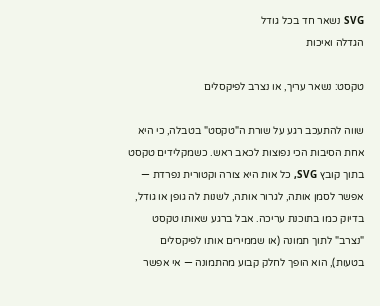SVG נשאר חד בכל גודל
הגדלה ואיכות

טקסט: נשאר עריך, או נצרב לפיקסלים

שווה להתעכב רגע על שורת ה"טקסט" בטבלה, כי היא אחת הסיבות הכי נפוצות לכאב ראש. כשמקלידים טקסט בתוך קובץ SVG, כל אות היא צורה וקטורית נפרדת — אפשר לסמן אותה, לגרור אותה, לשנות לה גופן או גודל, בדיוק כמו בתוכנת עריכה. אבל ברגע שאותו טקסט "נצרב" לתוך תמונה (או שממירים אותו לפיקסלים בטעות), הוא הופך לחלק קבוע מהתמונה — אי אפשר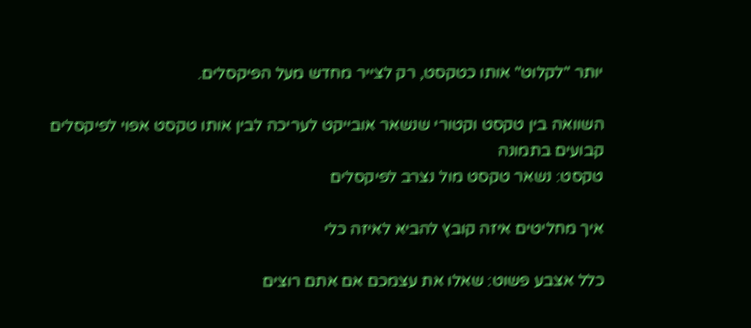יותר "לקלוט" אותו כטקסט, רק לצייר מחדש מעל הפיקסלים.

השוואה בין טקסט וקטורי שנשאר אובייקט לעריכה לבין אותו טקסט אפוי לפיקסלים קבועים בתמונה
טקסט: נשאר טקסט מול נצרב לפיקסלים

איך מחליטים איזה קובץ להביא לאיזה כלי

כלל אצבע פשוט: שאלו את עצמכם אם אתם רוצים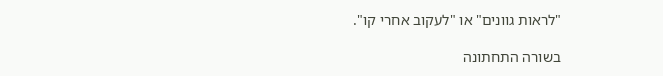"לראות גוונים" או "לעקוב אחרי קו".

בשורה התחתונה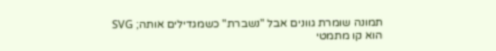תמונה שומרת גוונים אבל "נשברת" כשמגדילים אותה; SVG הוא קו מתמטי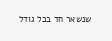שנשאר חד בכל גודל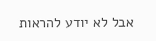אבל לא יודע להראות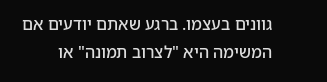גוונים בעצמו. ברגע שאתם יודעים אם המשימה היא "לצרוב תמונה" או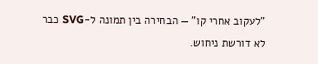"לעקוב אחרי קו" — הבחירה בין תמונה ל-SVG כבר לא דורשת ניחוש.